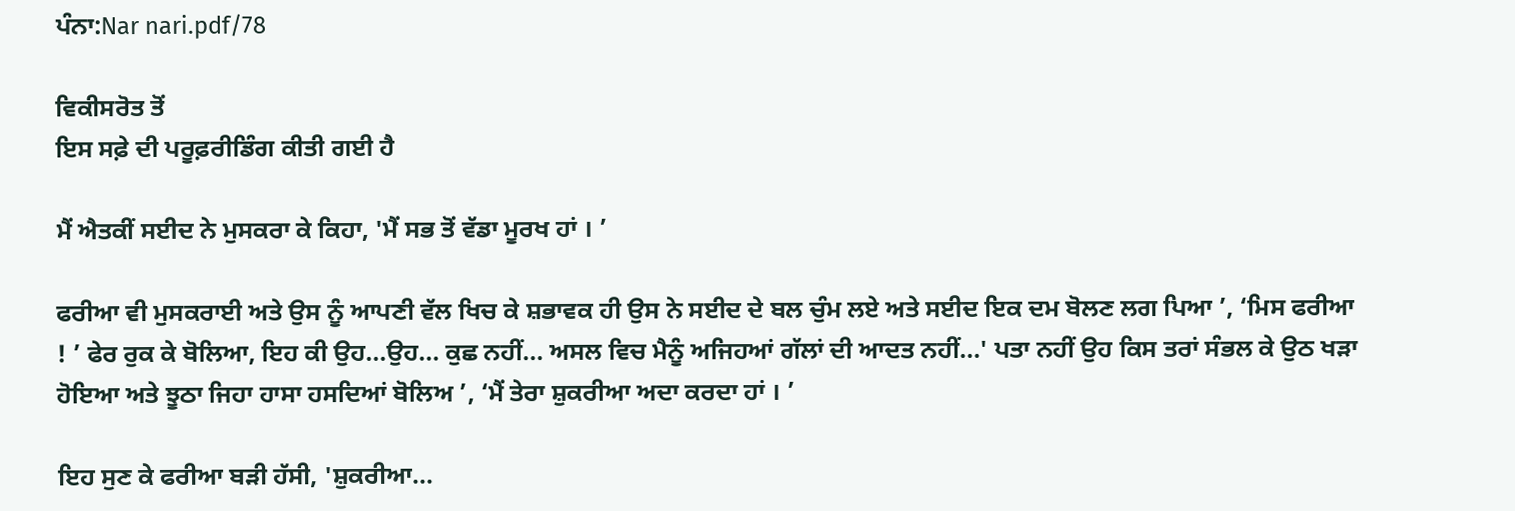ਪੰਨਾ:Nar nari.pdf/78

ਵਿਕੀਸਰੋਤ ਤੋਂ
ਇਸ ਸਫ਼ੇ ਦੀ ਪਰੂਫ਼ਰੀਡਿੰਗ ਕੀਤੀ ਗਈ ਹੈ

ਮੈਂ ਐਤਕੀਂ ਸਈਦ ਨੇ ਮੁਸਕਰਾ ਕੇ ਕਿਹਾ, 'ਮੈਂ ਸਭ ਤੋਂ ਵੱਡਾ ਮੂਰਖ ਹਾਂ । ’

ਫਰੀਆ ਵੀ ਮੁਸਕਰਾਈ ਅਤੇ ਉਸ ਨੂੰ ਆਪਣੀ ਵੱਲ ਖਿਚ ਕੇ ਸ਼ਭਾਵਕ ਹੀ ਉਸ ਨੇ ਸਈਦ ਦੇ ਬਲ ਚੁੰਮ ਲਏ ਅਤੇ ਸਈਦ ਇਕ ਦਮ ਬੋਲਣ ਲਗ ਪਿਆ ’, ‘ਮਿਸ ਫਰੀਆ ! ’ ਫੇਰ ਰੁਕ ਕੇ ਬੋਲਿਆ, ਇਹ ਕੀ ਉਹ...ਉਹ... ਕੁਛ ਨਹੀਂ... ਅਸਲ ਵਿਚ ਮੈਨੂੰ ਅਜਿਹਆਂ ਗੱਲਾਂ ਦੀ ਆਦਤ ਨਹੀਂ...' ਪਤਾ ਨਹੀਂ ਉਹ ਕਿਸ ਤਰਾਂ ਸੰਭਲ ਕੇ ਉਠ ਖੜਾ ਹੋਇਆ ਅਤੇ ਝੂਠਾ ਜਿਹਾ ਹਾਸਾ ਹਸਦਿਆਂ ਬੋਲਿਅ ’, ‘ਮੈਂ ਤੇਰਾ ਸ਼ੁਕਰੀਆ ਅਦਾ ਕਰਦਾ ਹਾਂ । ’

ਇਹ ਸੁਣ ਕੇ ਫਰੀਆ ਬੜੀ ਹੱਸੀ, 'ਸ਼ੁਕਰੀਆ...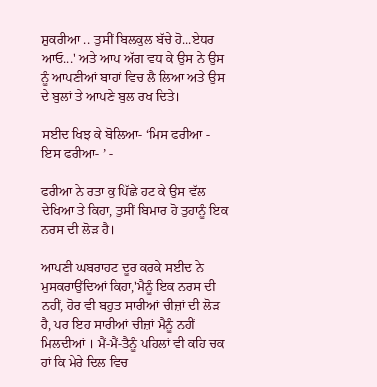ਸ਼ੁਕਰੀਆ .. ਤੁਸੀਂ ਬਿਲਕੁਲ ਬੱਚੇ ਹੋ...ਏਧਰ ਆਓ...' ਅਤੇ ਆਪ ਅੱਗ ਵਧ ਕੇ ਉਸ ਨੇ ਉਸ ਨੂੰ ਆਪਣੀਆਂ ਬਾਹਾਂ ਵਿਚ ਲੈ ਲਿਆ ਅਤੇ ਉਸ ਦੇ ਬੁਲਾਂ ਤੇ ਆਪਣੇ ਬੁਲ ਰਖ ਦਿਤੇ।

ਸਈਦ ਖਿਝ ਕੇ ਬੋਲਿਆ- ‘ਮਿਸ ਫਰੀਆ - ਇਸ ਫਰੀਆ- ’ -

ਫਰੀਆ ਨੇ ਰਤਾ ਕੁ ਪਿੱਛੇ ਹਟ ਕੇ ਉਸ ਵੱਲ ਦੇਖਿਆ ਤੇ ਕਿਹਾ, ਤੁਸੀਂ ਬਿਮਾਰ ਹੋ ਤੁਹਾਨੂੰ ਇਕ ਨਰਸ ਦੀ ਲੋੜ ਹੈ।

ਆਪਣੀ ਘਬਰਾਹਟ ਦੂਰ ਕਰਕੇ ਸਈਦ ਨੇ ਮੁਸਕਰਾਉਂਦਿਆਂ ਕਿਹਾ,'ਮੈਨੂੰ ਇਕ ਨਰਸ ਦੀ ਨਹੀਂ, ਹੋਰ ਵੀ ਬਹੁਤ ਸਾਰੀਆਂ ਚੀਜ਼ਾਂ ਦੀ ਲੋੜ ਹੈ, ਪਰ ਇਹ ਸਾਰੀਆਂ ਚੀਜ਼ਾਂ ਮੈਨੂੰ ਨਹੀਂ ਮਿਲਦੀਆਂ । ਮੈਂ-ਮੈਂ-ਤੈਨੂੰ ਪਹਿਲਾਂ ਵੀ ਕਹਿ ਚਕ ਹਾਂ ਕਿ ਮੇਰੇ ਦਿਲ ਵਿਚ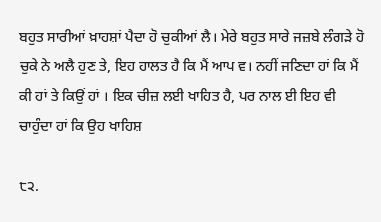ਬਹੁਤ ਸਾਰੀਆਂ ਖ਼ਾਹਸ਼ਾਂ ਪੈਦਾ ਹੋ ਚੁਕੀਆਂ ਲੈ। ਮੇਰੇ ਬਹੁਤ ਸਾਰੇ ਜਜ਼ਬੇ ਲੰਗੜੇ ਹੋ ਚੁਕੇ ਨੇ ਅਲੈ ਹੁਣ ਤੇ, ਇਹ ਹਾਲਤ ਹੈ ਕਿ ਮੈਂ ਆਪ ਵ। ਨਹੀਂ ਜਣਿਦਾ ਹਾਂ ਕਿ ਮੈਂ ਕੀ ਹਾਂ ਤੇ ਕਿਉਂ ਹਾਂ । ਇਕ ਚੀਜ਼ ਲਈ ਖਾਹਿਤ ਹੈ, ਪਰ ਨਾਲ ਈ ਇਹ ਵੀ ਚਾਹੁੰਦਾ ਹਾਂ ਕਿ ਉਹ ਖਾਹਿਸ਼

੮੨.